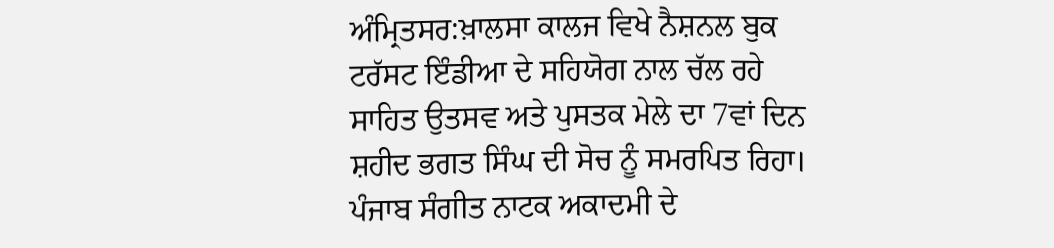ਅੰਮ੍ਰਿਤਸਰ:ਖ਼ਾਲਸਾ ਕਾਲਜ ਵਿਖੇ ਨੈਸ਼ਨਲ ਬੁਕ ਟਰੱਸਟ ਇੰਡੀਆ ਦੇ ਸਹਿਯੋਗ ਨਾਲ ਚੱਲ ਰਹੇ ਸਾਹਿਤ ਉਤਸਵ ਅਤੇ ਪੁਸਤਕ ਮੇਲੇ ਦਾ 7ਵਾਂ ਦਿਨ ਸ਼ਹੀਦ ਭਗਤ ਸਿੰਘ ਦੀ ਸੋਚ ਨੂੰ ਸਮਰਪਿਤ ਰਿਹਾ। ਪੰਜਾਬ ਸੰਗੀਤ ਨਾਟਕ ਅਕਾਦਮੀ ਦੇ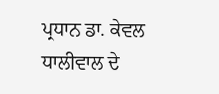ਪ੍ਰਧਾਨ ਡਾ. ਕੇਵਲ ਧਾਲੀਵਾਲ ਦੇ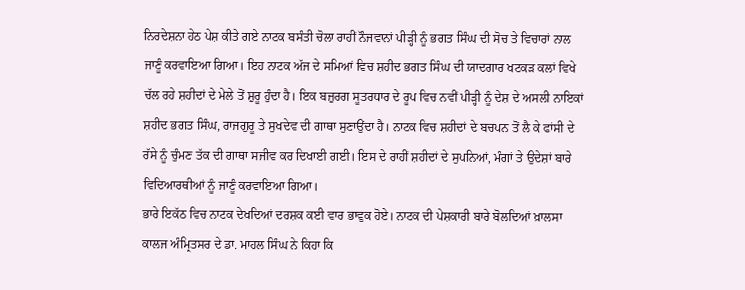ਨਿਰਦੇਸ਼ਨਾ ਹੇਠ ਪੇਸ਼ ਕੀਤੇ ਗਏ ਨਾਟਕ ਬਸੰਤੀ ਚੋਲਾ ਰਾਹੀਂ ਨੌਜਵਾਨਾਂ ਪੀੜ੍ਹੀ ਨੂੰ ਭਗਤ ਸਿੰਘ ਦੀ ਸੋਚ ਤੇ ਵਿਚਾਰਾਂ ਨਾਲ ਜਾਣੂੰ ਕਰਵਾਇਆ ਗਿਆ। ਇਹ ਨਾਟਕ ਅੱਜ ਦੇ ਸਮਿਆਂ ਵਿਚ ਸ਼ਹੀਦ ਭਗਤ ਸਿੰਘ ਦੀ ਯਾਦਗਾਰ ਖਟਕੜ ਕਲਾਂ ਵਿਖੇ ਚੱਲ ਰਹੇ ਸ਼ਹੀਦਾਂ ਦੇ ਮੇਲੇ ਤੋਂ ਸ਼ੁਰੂ ਹੁੰਦਾ ਹੈ। ਇਕ ਬਜ਼ੁਰਗ ਸੂਤਰਧਾਰ ਦੇ ਰੂਪ ਵਿਚ ਨਵੀਂ ਪੀੜ੍ਹੀ ਨੂੰ ਦੇਸ਼ ਦੇ ਅਸਲੀ ਨਾਇਕਾਂ ਸ਼ਹੀਦ ਭਗਤ ਸਿੰਘ, ਰਾਜਗੁਰੂ ਤੇ ਸੁਖਦੇਵ ਦੀ ਗਾਥਾ ਸੁਣਾਉਂਦਾ ਹੈ। ਨਾਟਕ ਵਿਚ ਸ਼ਹੀਦਾਂ ਦੇ ਬਚਪਨ ਤੋਂ ਲੈ ਕੇ ਫਾਂਸੀ ਦੇ ਰੱਸੇ ਨੂੰ ਚੁੰਮਣ ਤੱਕ ਦੀ ਗਾਥਾ ਸਜੀਵ ਕਰ ਦਿਖਾਈ ਗਈ। ਇਸ ਦੇ ਰਾਹੀਂ ਸ਼ਹੀਦਾਂ ਦੇ ਸੁਪਨਿਆਂ, ਮੰਗਾਂ ਤੇ ਉਦੇਸ਼ਾਂ ਬਾਰੇ ਵਿਦਿਆਰਥੀਆਂ ਨੂੰ ਜਾਣੂੰ ਕਰਵਾਇਆ ਗਿਆ।
ਭਾਰੇ ਇਕੱਠ ਵਿਚ ਨਾਟਕ ਦੇਖਦਿਆਂ ਦਰਸ਼ਕ ਕਈ ਵਾਰ ਭਾਵੁਕ ਹੋਏ। ਨਾਟਕ ਦੀ ਪੇਸ਼ਕਾਰੀ ਬਾਰੇ ਬੋਲਦਿਆਂ ਖ਼ਾਲਸਾ ਕਾਲਜ ਅੰਮ੍ਰਿਤਸਰ ਦੇ ਡਾ. ਮਾਹਲ ਸਿੰਘ ਨੇ ਕਿਹਾ ਕਿ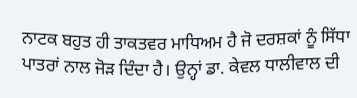ਨਾਟਕ ਬਹੁਤ ਹੀ ਤਾਕਤਵਰ ਮਾਧਿਅਮ ਹੈ ਜੋ ਦਰਸ਼ਕਾਂ ਨੂੰ ਸਿੱਧਾ ਪਾਤਰਾਂ ਨਾਲ ਜੋੜ ਦਿੰਦਾ ਹੈ। ਉਨ੍ਹਾਂ ਡਾ. ਕੇਵਲ ਧਾਲੀਵਾਲ ਦੀ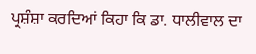ਪ੍ਰਸ਼ੰਸ਼ਾ ਕਰਦਿਆਂ ਕਿਹਾ ਕਿ ਡਾ. ਧਾਲੀਵਾਲ ਦਾ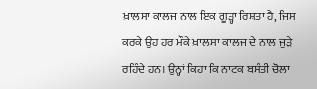ਖ਼ਾਲਸਾ ਕਾਲਜ ਨਾਲ ਇਕ ਗੂੜ੍ਹਾ ਰਿਸ਼ਤਾ ਹੈ, ਜਿਸ ਕਰਕੇ ਉਹ ਹਰ ਮੌਕੇ ਖ਼ਾਲਸਾ ਕਾਲਜ ਦੇ ਨਾਲ ਜੁੜੇ ਰਹਿੰਦੇ ਹਨ। ਉਨ੍ਹਾਂ ਕਿਹਾ ਕਿ ਨਾਟਕ ਬਸੰਤੀ ਚੋਲਾ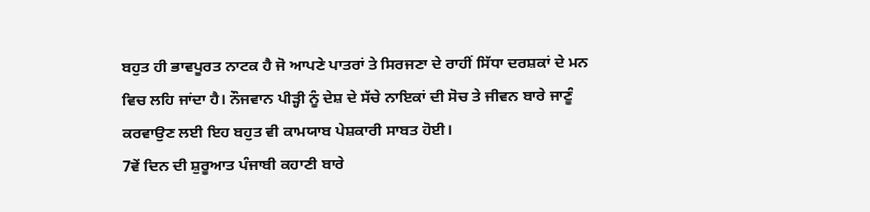ਬਹੁਤ ਹੀ ਭਾਵਪੂਰਤ ਨਾਟਕ ਹੈ ਜੋ ਆਪਣੇ ਪਾਤਰਾਂ ਤੇ ਸਿਰਜਣਾ ਦੇ ਰਾਹੀਂ ਸਿੱਧਾ ਦਰਸ਼ਕਾਂ ਦੇ ਮਨ ਵਿਚ ਲਹਿ ਜਾਂਦਾ ਹੈ। ਨੌਜਵਾਨ ਪੀੜ੍ਹੀ ਨੂੰ ਦੇਸ਼ ਦੇ ਸੱਚੇ ਨਾਇਕਾਂ ਦੀ ਸੋਚ ਤੇ ਜੀਵਨ ਬਾਰੇ ਜਾਣੂੰ ਕਰਵਾਉਣ ਲਈ ਇਹ ਬਹੁਤ ਵੀ ਕਾਮਯਾਬ ਪੇਸ਼ਕਾਰੀ ਸਾਬਤ ਹੋਈ।
7ਵੇਂ ਦਿਨ ਦੀ ਸ਼ੁਰੂਆਤ ਪੰਜਾਬੀ ਕਹਾਣੀ ਬਾਰੇ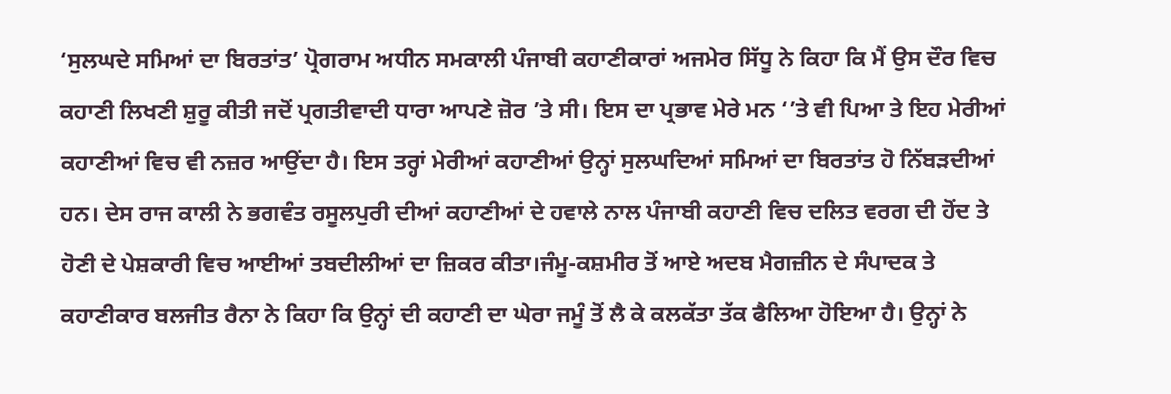‘ਸੁਲਘਦੇ ਸਮਿਆਂ ਦਾ ਬਿਰਤਾਂਤ’ ਪ੍ਰੋਗਰਾਮ ਅਧੀਨ ਸਮਕਾਲੀ ਪੰਜਾਬੀ ਕਹਾਣੀਕਾਰਾਂ ਅਜਮੇਰ ਸਿੱਧੂ ਨੇ ਕਿਹਾ ਕਿ ਮੈਂ ਉਸ ਦੌਰ ਵਿਚ ਕਹਾਣੀ ਲਿਖਣੀ ਸ਼ੁਰੂ ਕੀਤੀ ਜਦੋਂ ਪ੍ਰਗਤੀਵਾਦੀ ਧਾਰਾ ਆਪਣੇ ਜ਼ੋਰ ’ਤੇ ਸੀ। ਇਸ ਦਾ ਪ੍ਰਭਾਵ ਮੇਰੇ ਮਨ ‘’ਤੇ ਵੀ ਪਿਆ ਤੇ ਇਹ ਮੇਰੀਆਂ ਕਹਾਣੀਆਂ ਵਿਚ ਵੀ ਨਜ਼ਰ ਆਉਂਦਾ ਹੈ। ਇਸ ਤਰ੍ਹਾਂ ਮੇਰੀਆਂ ਕਹਾਣੀਆਂ ਉਨ੍ਹਾਂ ਸੁਲਘਦਿਆਂ ਸਮਿਆਂ ਦਾ ਬਿਰਤਾਂਤ ਹੋ ਨਿੱਬੜਦੀਆਂ ਹਨ। ਦੇਸ ਰਾਜ ਕਾਲੀ ਨੇ ਭਗਵੰਤ ਰਸੂਲਪੁਰੀ ਦੀਆਂ ਕਹਾਣੀਆਂ ਦੇ ਹਵਾਲੇ ਨਾਲ ਪੰਜਾਬੀ ਕਹਾਣੀ ਵਿਚ ਦਲਿਤ ਵਰਗ ਦੀ ਹੋਂਦ ਤੇ ਹੋਣੀ ਦੇ ਪੇਸ਼ਕਾਰੀ ਵਿਚ ਆਈਆਂ ਤਬਦੀਲੀਆਂ ਦਾ ਜ਼ਿਕਰ ਕੀਤਾ।ਜੰਮੂ-ਕਸ਼ਮੀਰ ਤੋਂ ਆਏ ਅਦਬ ਮੈਗਜ਼ੀਨ ਦੇ ਸੰਪਾਦਕ ਤੇ ਕਹਾਣੀਕਾਰ ਬਲਜੀਤ ਰੈਨਾ ਨੇ ਕਿਹਾ ਕਿ ਉਨ੍ਹਾਂ ਦੀ ਕਹਾਣੀ ਦਾ ਘੇਰਾ ਜਮੂੰ ਤੋਂ ਲੈ ਕੇ ਕਲਕੱਤਾ ਤੱਕ ਫੈਲਿਆ ਹੋਇਆ ਹੈ। ਉਨ੍ਹਾਂ ਨੇ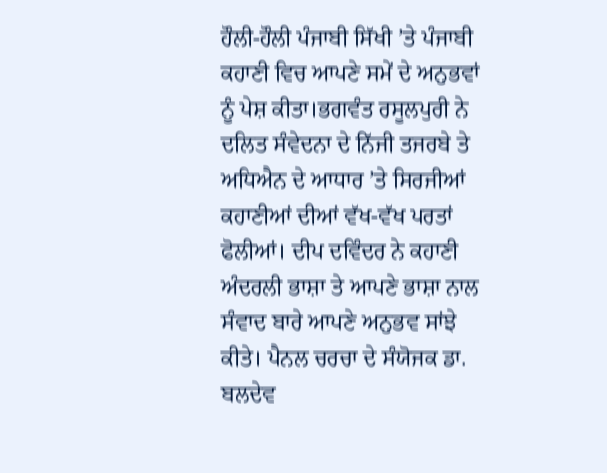ਹੌਲੀ-ਹੌਲੀ ਪੰਜਾਬੀ ਸਿੱਖੀ ’ਤੇ ਪੰਜਾਬੀ ਕਹਾਣੀ ਵਿਚ ਆਪਣੇ ਸਮੇਂ ਦੇ ਅਨੁਭਵਾਂ ਨੂੰ ਪੇਸ਼ ਕੀਤਾ।ਭਗਵੰਤ ਰਸੂਲਪੁਰੀ ਨੇ ਦਲਿਤ ਸੰਵੇਦਨਾ ਦੇ ਨਿੱਜੀ ਤਜਰਬੇ ਤੇ ਅਧਿਐਨ ਦੇ ਆਧਾਰ ’ਤੇ ਸਿਰਜੀਆਂ ਕਹਾਣੀਆਂ ਦੀਆਂ ਵੱਖ-ਵੱਖ ਪਰਤਾਂ ਫੋਲੀਆਂ। ਦੀਪ ਦਵਿੰਦਰ ਨੇ ਕਹਾਣੀ ਅੰਦਰਲੀ ਭਾਸ਼ਾ ਤੇ ਆਪਣੇ ਭਾਸ਼ਾ ਨਾਲ ਸੰਵਾਦ ਬਾਰੇ ਆਪਣੇ ਅਨੁਭਵ ਸਾਂਝੇ ਕੀਤੇ। ਪੈਨਲ ਚਰਚਾ ਦੇ ਸੰਯੋਜਕ ਡਾ. ਬਲਦੇਵ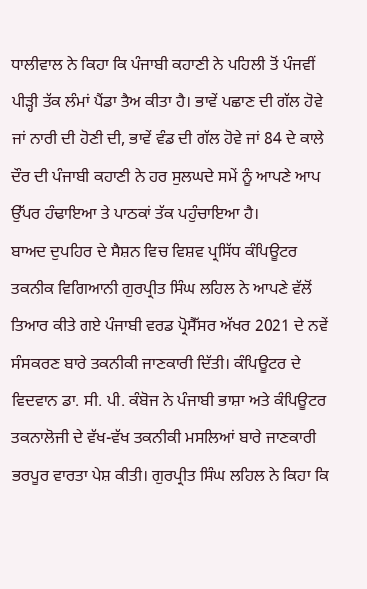ਧਾਲੀਵਾਲ ਨੇ ਕਿਹਾ ਕਿ ਪੰਜਾਬੀ ਕਹਾਣੀ ਨੇ ਪਹਿਲੀ ਤੋਂ ਪੰਜਵੀਂ ਪੀੜ੍ਹੀ ਤੱਕ ਲੰਮਾਂ ਪੈਂਡਾ ਤੈਅ ਕੀਤਾ ਹੈ। ਭਾਵੇਂ ਪਛਾਣ ਦੀ ਗੱਲ ਹੋਵੇ ਜਾਂ ਨਾਰੀ ਦੀ ਹੋਣੀ ਦੀ, ਭਾਵੇਂ ਵੰਡ ਦੀ ਗੱਲ ਹੋਵੇ ਜਾਂ 84 ਦੇ ਕਾਲੇ ਦੌਰ ਦੀ ਪੰਜਾਬੀ ਕਹਾਣੀ ਨੇ ਹਰ ਸੁਲਘਦੇ ਸਮੇਂ ਨੂੰ ਆਪਣੇ ਆਪ ਉੱਪਰ ਹੰਢਾਇਆ ਤੇ ਪਾਠਕਾਂ ਤੱਕ ਪਹੁੰਚਾਇਆ ਹੈ।
ਬਾਅਦ ਦੁਪਹਿਰ ਦੇ ਸੈਸ਼ਨ ਵਿਚ ਵਿਸ਼ਵ ਪ੍ਰਸਿੱਧ ਕੰਪਿਊਟਰ ਤਕਨੀਕ ਵਿਗਿਆਨੀ ਗੁਰਪ੍ਰੀਤ ਸਿੰਘ ਲਹਿਲ ਨੇ ਆਪਣੇ ਵੱਲੋਂ ਤਿਆਰ ਕੀਤੇ ਗਏ ਪੰਜਾਬੀ ਵਰਡ ਪ੍ਰੋਸੈੱਸਰ ਅੱਖਰ 2021 ਦੇ ਨਵੇਂ ਸੰਸਕਰਣ ਬਾਰੇ ਤਕਨੀਕੀ ਜਾਣਕਾਰੀ ਦਿੱਤੀ। ਕੰਪਿਊਟਰ ਦੇ ਵਿਦਵਾਨ ਡਾ. ਸੀ. ਪੀ. ਕੰਬੋਜ ਨੇ ਪੰਜਾਬੀ ਭਾਸ਼ਾ ਅਤੇ ਕੰਪਿਊਟਰ ਤਕਨਾਲੋਜੀ ਦੇ ਵੱਖ-ਵੱਖ ਤਕਨੀਕੀ ਮਸਲਿਆਂ ਬਾਰੇ ਜਾਣਕਾਰੀ ਭਰਪੂਰ ਵਾਰਤਾ ਪੇਸ਼ ਕੀਤੀ। ਗੁਰਪ੍ਰੀਤ ਸਿੰਘ ਲਹਿਲ ਨੇ ਕਿਹਾ ਕਿ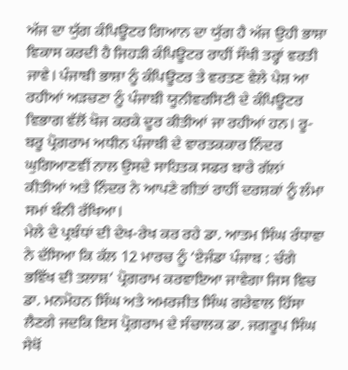ਅੱਜ ਦਾ ਯੁੱਗ ਕੰਪਿਊਟਰ ਗਿਆਨ ਦਾ ਯੁੱਗ ਹੈ ਅੱਜ ਉਹੀ ਭਾਸ਼ਾ ਵਿਕਾਸ ਕਰਦੀ ਹੈ ਜਿਹੜੀ ਕੰਪਿਊਟਰ ਰਾਹੀਂ ਸੌਖੀ ਤਰ੍ਹਾਂ ਵਰਤੀ ਜਾਵੇ। ਪੰਜਾਬੀ ਭਾਸ਼ਾ ਨੂੰ ਕੰਪਿਊਟਰ ਤੇ ਵਰਤਣ ਵੇਲੇ ਪੇਸ਼ ਆ ਰਹੀਆਂ ਅੜਚਣਾ ਨੂੰ ਪੰਜਾਬੀ ਯੂਨੀਵਰਸਿਟੀ ਦੇ ਕੰਪਿਊਟਰ ਵਿਭਾਗ ਵੱਲੋਂ ਖੋਜ ਕਰਕੇ ਦੂਰ ਕੀਤੀਆਂ ਜਾ ਰਹੀਆਂ ਹਨ। ਰੂ-ਬਰੂ ਪ੍ਰੋਗਰਾਮ ਅਧੀਨ ਪੰਜਾਬੀ ਦੇ ਵਾਰਤਕਕਾਰ ਨਿੰਦਰ ਘੁਗਿਆਣਵੀਂ ਨਾਲ ਉਸਦੇ ਸਾਹਿਤਕ ਸਫਰ ਬਾਰੇ ਗੱਲਾਂ ਕੀਤੀਆਂ ਅਤੇ ਨਿੰਦਰ ਨੇ ਆਪਣੇ ਗੀਤਾਂ ਰਾਹੀਂ ਦਰਸ਼ਕਾਂ ਨੂੰ ਲੰਮਾ ਸਮਾਂ ਬੰਨੀ ਰੱਖਿਆ।
ਮੇਲੇ ਦੇ ਪ੍ਰਬੰਧਾਂ ਦੀ ਦੇਖ-ਰੇਖ ਕਰ ਰਹੇ ਡਾ. ਆਤਮ ਸਿੰਘ ਰੰਧਾਵਾ ਨੇ ਦੱਸਿਆ ਕਿ ਕੱਲ 12 ਮਾਰਚ ਨੂੰ ‘ਏਜੰਡਾ ਪੰਜਾਬ : ਚੰਗੇ ਭਵਿੱਖ ਦੀ ਤਲਾਸ਼’ ਪ੍ਰੋਗਰਾਮ ਕਰਵਾਇਆ ਜਾਵੇਗਾ ਜਿਸ ਵਿਚ ਡਾ. ਮਨਮੋਹਨ ਸਿੰਘ ਅਤੇ ਅਮਰਜੀਤ ਸਿੰਘ ਗਰੇਵਾਲ ਹਿੱਸਾ ਲੈਣਗੇ ਜਦਕਿ ਇਸ ਪ੍ਰੋਗਰਾਮ ਦੇ ਸੰਚਾਲਕ ਡਾ. ਜਗਰੂਪ ਸਿੰਘ ਸੇਖੋਂ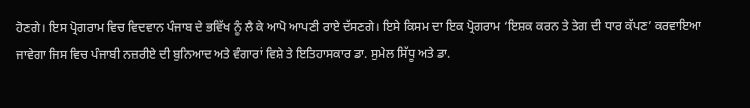ਹੋਣਗੇ। ਇਸ ਪ੍ਰੋਗਰਾਮ ਵਿਚ ਵਿਦਵਾਨ ਪੰਜਾਬ ਦੇ ਭਵਿੱਖ ਨੂੰ ਲੈ ਕੇ ਆਪੋ ਆਪਣੀ ਰਾਏ ਦੱਸਣਗੇ। ਇਸੇ ਕਿਸਮ ਦਾ ਇਕ ਪ੍ਰੋਗਰਾਮ ‘ਇਸ਼ਕ ਕਰਨ ਤੇ ਤੇਗ ਦੀ ਧਾਰ ਕੱਪਣ’ ਕਰਵਾਇਆ ਜਾਵੇਗਾ ਜਿਸ ਵਿਚ ਪੰਜਾਬੀ ਨਜ਼ਰੀਏ ਦੀ ਬੁਨਿਆਦ ਅਤੇ ਵੰਗਾਰਾਂ ਵਿਸ਼ੇ ਤੇ ਇਤਿਹਾਸਕਾਰ ਡਾ. ਸੁਮੇਲ ਸਿੱਧੂ ਅਤੇ ਡਾ.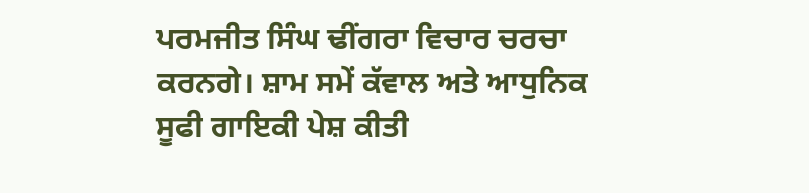ਪਰਮਜੀਤ ਸਿੰਘ ਢੀਂਗਰਾ ਵਿਚਾਰ ਚਰਚਾ ਕਰਨਗੇ। ਸ਼ਾਮ ਸਮੇਂ ਕੱਵਾਲ ਅਤੇ ਆਧੁਨਿਕ ਸੂਫੀ ਗਾਇਕੀ ਪੇਸ਼ ਕੀਤੀ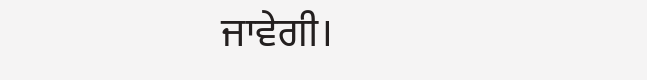ਜਾਵੇਗੀ।